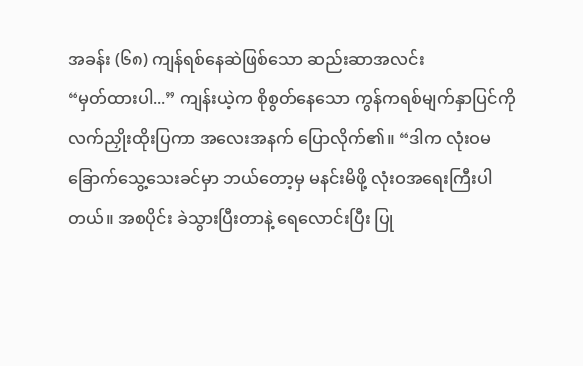အခန်း (၆၈) ကျန်ရစ်နေဆဲဖြစ်သော ဆည်းဆာအလင်း
“မှတ်ထားပါ...” ကျန်းယဲ့က စိုစွတ်နေသော ကွန်ကရစ်မျက်နှာပြင်ကို လက်ညှိုးထိုးပြကာ အလေးအနက် ပြောလိုက်၏။ “ဒါက လုံးဝမခြောက်သွေ့သေးခင်မှာ ဘယ်တော့မှ မနင်းမိဖို့ လုံးဝအရေးကြီးပါတယ်။ အစပိုင်း ခဲသွားပြီးတာနဲ့ ရေလောင်းပြီး ပြု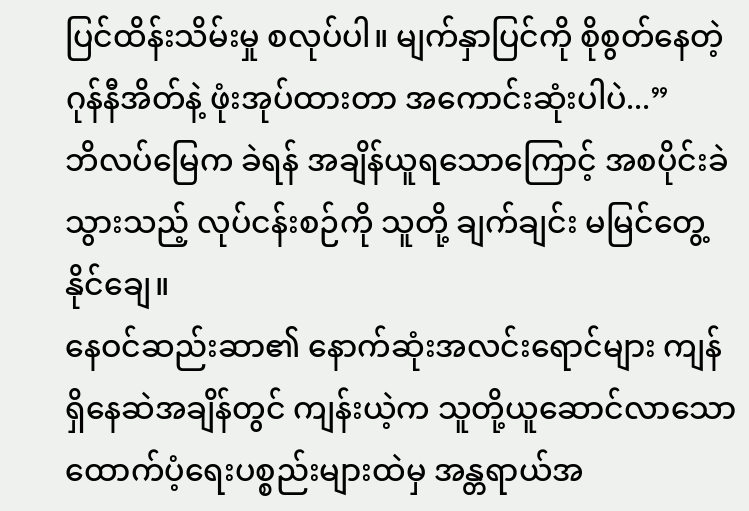ပြင်ထိန်းသိမ်းမှု စလုပ်ပါ။ မျက်နှာပြင်ကို စိုစွတ်နေတဲ့ ဂုန်နီအိတ်နဲ့ ဖုံးအုပ်ထားတာ အကောင်းဆုံးပါပဲ...”
ဘိလပ်မြေက ခဲရန် အချိန်ယူရသောကြောင့် အစပိုင်းခဲသွားသည့် လုပ်ငန်းစဉ်ကို သူတို့ ချက်ချင်း မမြင်တွေ့နိုင်ချေ။
နေဝင်ဆည်းဆာ၏ နောက်ဆုံးအလင်းရောင်များ ကျန်ရှိနေဆဲအချိန်တွင် ကျန်းယဲ့က သူတို့ယူဆောင်လာသော ထောက်ပံ့ရေးပစ္စည်းများထဲမှ အန္တရာယ်အ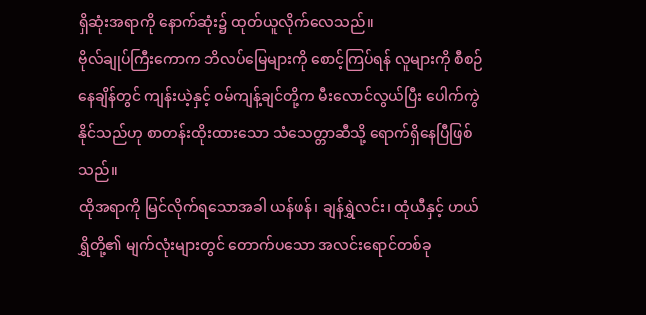ရှိဆုံးအရာကို နောက်ဆုံး၌ ထုတ်ယူလိုက်လေသည်။
ဗိုလ်ချုပ်ကြီးကောက ဘိလပ်မြေများကို စောင့်ကြပ်ရန် လူများကို စီစဉ်နေချိန်တွင် ကျန်းယဲ့နှင့် ဝမ်ကျန့်ချင်တို့က မီးလောင်လွယ်ပြီး ပေါက်ကွဲနိုင်သည်ဟု စာတန်းထိုးထားသော သံသေတ္တာဆီသို့ ရောက်ရှိနေပြီဖြစ်သည်။
ထိုအရာကို မြင်လိုက်ရသောအခါ ယန်ဖန်၊ ချန်ရွှဲလင်း၊ ထုံယီနှင့် ဟယ်ရွှိတို့၏ မျက်လုံးများတွင် တောက်ပသော အလင်းရောင်တစ်ခု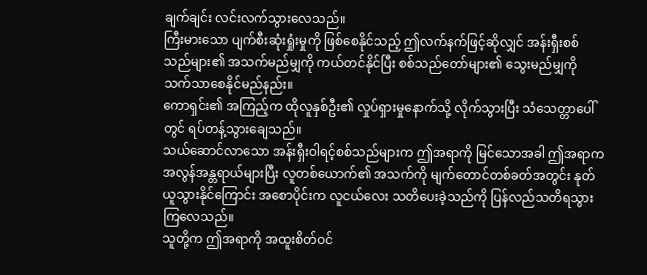ချက်ချင်း လင်းလက်သွားလေသည်။
ကြီးမားသော ပျက်စီးဆုံးရှုံးမှုကို ဖြစ်စေနိုင်သည့် ဤလက်နက်ဖြင့်ဆိုလျှင် အန်းရှီးစစ်သည်များ၏ အသက်မည်မျှကို ကယ်တင်နိုင်ပြီး စစ်သည်တော်များ၏ သွေးမည်မျှကို သက်သာစေနိုင်မည်နည်း။
ကောရှင်း၏ အကြည့်က ထိုလူနှစ်ဦး၏ လှုပ်ရှားမှုနောက်သို့ လိုက်သွားပြီး သံသေတ္တာပေါ်တွင် ရပ်တန့်သွားချေသည်။
သယ်ဆောင်လာသော အန်းရှီးဝါရင့်စစ်သည်များက ဤအရာကို မြင်သောအခါ ဤအရာက အလွန်အန္တရာယ်များပြီး လူတစ်ယောက်၏ အသက်ကို မျက်တောင်တစ်ခတ်အတွင်း နုတ်ယူသွားနိုင်ကြောင်း အစောပိုင်းက လူငယ်လေး သတိပေးခဲ့သည်ကို ပြန်လည်သတိရသွားကြလေသည်။
သူတို့က ဤအရာကို အထူးစိတ်ဝင်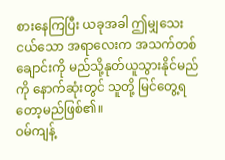စားနေကြပြီး ယခုအခါ ဤမျှသေးငယ်သော အရာလေးက အသက်တစ်ချောင်းကို မည်သို့နုတ်ယူသွားနိုင်မည်ကို နောက်ဆုံးတွင် သူတို့ မြင်တွေ့ရတော့မည်ဖြစ်၏။
ဝမ်ကျန့်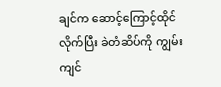ချင်က ဆောင့်ကြောင့်ထိုင်လိုက်ပြီး ခဲတံဆိပ်ကို ကျွမ်းကျင်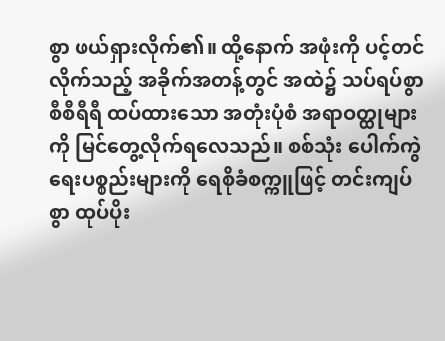စွာ ဖယ်ရှားလိုက်၏။ ထို့နောက် အဖုံးကို ပင့်တင်လိုက်သည့် အခိုက်အတန့်တွင် အထဲ၌ သပ်ရပ်စွာ စီစီရီရီ ထပ်ထားသော အတုံးပုံစံ အရာဝတ္ထုများကို မြင်တွေ့လိုက်ရလေသည်။ စစ်သုံး ပေါက်ကွဲရေးပစ္စည်းများကို ရေစိုခံစက္ကူဖြင့် တင်းကျပ်စွာ ထုပ်ပိုး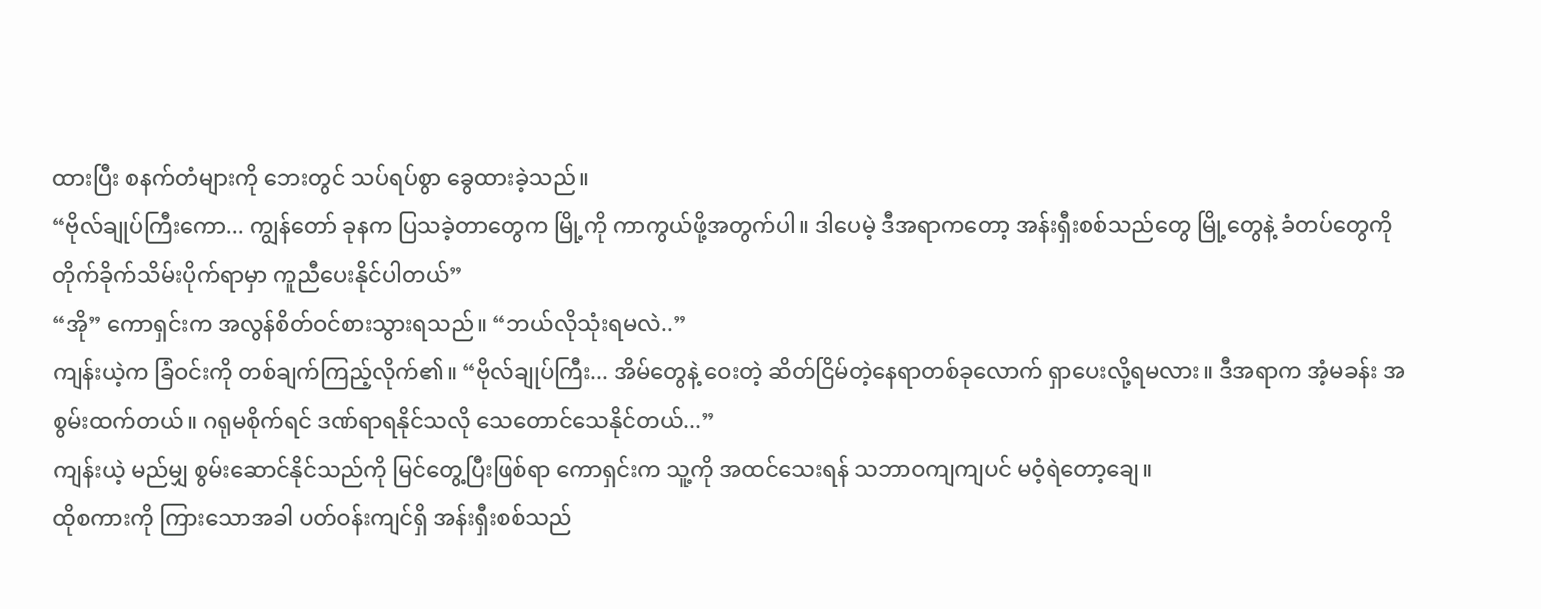ထားပြီး စနက်တံများကို ဘေးတွင် သပ်ရပ်စွာ ခွေထားခဲ့သည်။
“ဗိုလ်ချုပ်ကြီးကော... ကျွန်တော် ခုနက ပြသခဲ့တာတွေက မြို့ကို ကာကွယ်ဖို့အတွက်ပါ။ ဒါပေမဲ့ ဒီအရာကတော့ အန်းရှီးစစ်သည်တွေ မြို့တွေနဲ့ ခံတပ်တွေကို တိုက်ခိုက်သိမ်းပိုက်ရာမှာ ကူညီပေးနိုင်ပါတယ်”
“အို” ကောရှင်းက အလွန်စိတ်ဝင်စားသွားရသည်။ “ဘယ်လိုသုံးရမလဲ..”
ကျန်းယဲ့က ခြံဝင်းကို တစ်ချက်ကြည့်လိုက်၏။ “ဗိုလ်ချုပ်ကြီး... အိမ်တွေနဲ့ ဝေးတဲ့ ဆိတ်ငြိမ်တဲ့နေရာတစ်ခုလောက် ရှာပေးလို့ရမလား။ ဒီအရာက အံ့မခန်း အစွမ်းထက်တယ်။ ဂရုမစိုက်ရင် ဒဏ်ရာရနိုင်သလို သေတောင်သေနိုင်တယ်...”
ကျန်းယဲ့ မည်မျှ စွမ်းဆောင်နိုင်သည်ကို မြင်တွေ့ပြီးဖြစ်ရာ ကောရှင်းက သူ့ကို အထင်သေးရန် သဘာဝကျကျပင် မဝံ့ရဲတော့ချေ။
ထိုစကားကို ကြားသောအခါ ပတ်ဝန်းကျင်ရှိ အန်းရှီးစစ်သည်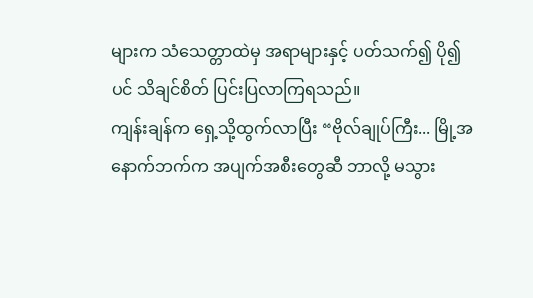များက သံသေတ္တာထဲမှ အရာများနှင့် ပတ်သက်၍ ပို၍ပင် သိချင်စိတ် ပြင်းပြလာကြရသည်။
ကျန်းချန်က ရှေ့သို့ထွက်လာပြီး “ဗိုလ်ချုပ်ကြီး... မြို့အနောက်ဘက်က အပျက်အစီးတွေဆီ ဘာလို့ မသွား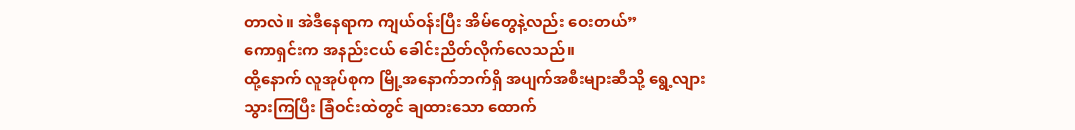တာလဲ။ အဲဒီနေရာက ကျယ်ဝန်းပြီး အိမ်တွေနဲ့လည်း ဝေးတယ်”
ကောရှင်းက အနည်းငယ် ခေါင်းညိတ်လိုက်လေသည်။
ထို့နောက် လူအုပ်စုက မြို့အနောက်ဘက်ရှိ အပျက်အစီးများဆီသို့ ရွေ့လျားသွားကြပြီး ခြံဝင်းထဲတွင် ချထားသော ထောက်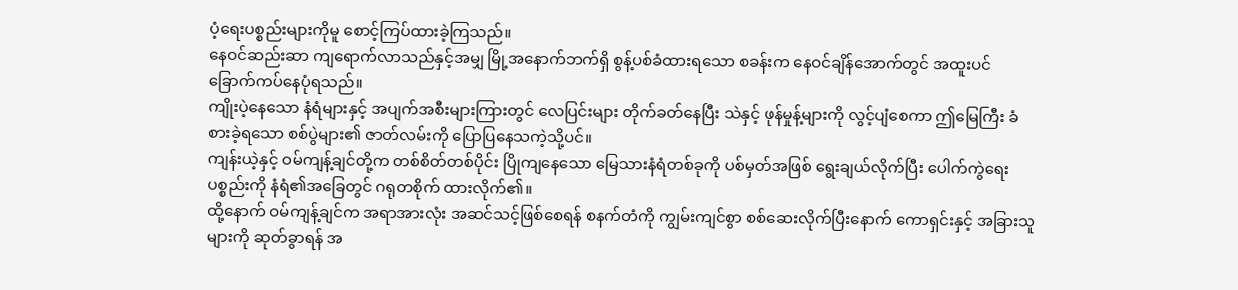ပံ့ရေးပစ္စည်းများကိုမူ စောင့်ကြပ်ထားခဲ့ကြသည်။
နေဝင်ဆည်းဆာ ကျရောက်လာသည်နှင့်အမျှ မြို့အနောက်ဘက်ရှိ စွန့်ပစ်ခံထားရသော စခန်းက နေဝင်ချိန်အောက်တွင် အထူးပင် ခြောက်ကပ်နေပုံရသည်။
ကျိုးပဲ့နေသော နံရံများနှင့် အပျက်အစီးများကြားတွင် လေပြင်းများ တိုက်ခတ်နေပြီး သဲနှင့် ဖုန်မှုန့်များကို လွင့်ပျံစေကာ ဤမြေကြီး ခံစားခဲ့ရသော စစ်ပွဲများ၏ ဇာတ်လမ်းကို ပြောပြနေသကဲ့သို့ပင်။
ကျန်းယဲ့နှင့် ဝမ်ကျန့်ချင်တို့က တစ်စိတ်တစ်ပိုင်း ပြိုကျနေသော မြေသားနံရံတစ်ခုကို ပစ်မှတ်အဖြစ် ရွေးချယ်လိုက်ပြီး ပေါက်ကွဲရေးပစ္စည်းကို နံရံ၏အခြေတွင် ဂရုတစိုက် ထားလိုက်၏။
ထို့နောက် ဝမ်ကျန့်ချင်က အရာအားလုံး အဆင်သင့်ဖြစ်စေရန် စနက်တံကို ကျွမ်းကျင်စွာ စစ်ဆေးလိုက်ပြီးနောက် ကောရှင်းနှင့် အခြားသူများကို ဆုတ်ခွာရန် အ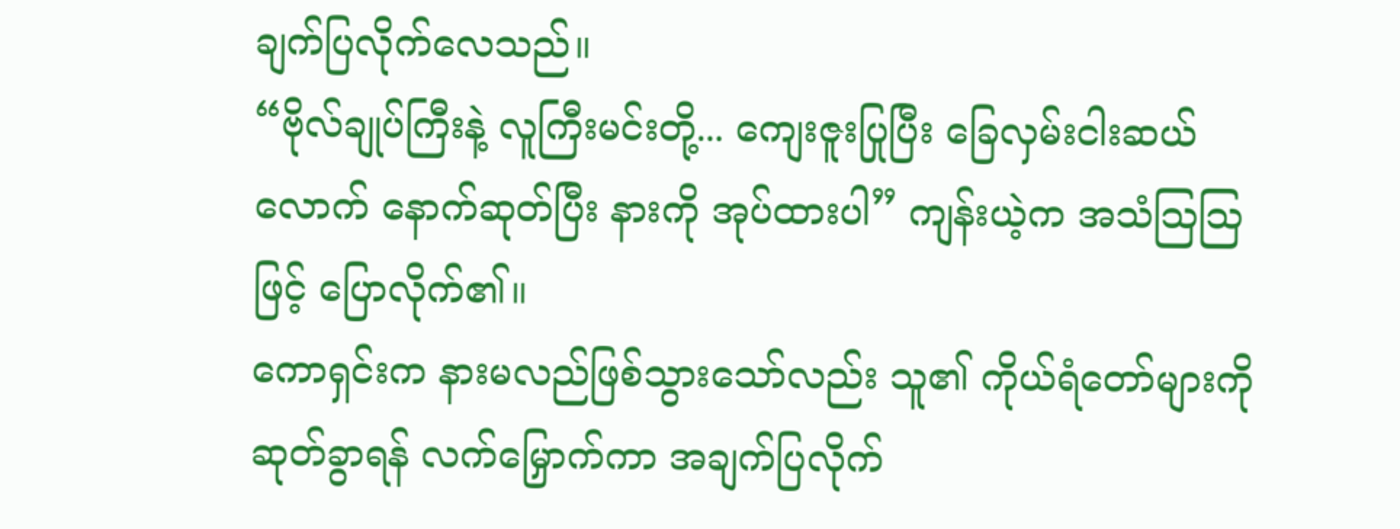ချက်ပြလိုက်လေသည်။
“ဗိုလ်ချုပ်ကြီးနဲ့ လူကြီးမင်းတို့... ကျေးဇူးပြုပြီး ခြေလှမ်းငါးဆယ်လောက် နောက်ဆုတ်ပြီး နားကို အုပ်ထားပါ” ကျန်းယဲ့က အသံသြသြဖြင့် ပြောလိုက်၏။
ကောရှင်းက နားမလည်ဖြစ်သွားသော်လည်း သူ၏ ကိုယ်ရံတော်များကို ဆုတ်ခွာရန် လက်မြှောက်ကာ အချက်ပြလိုက်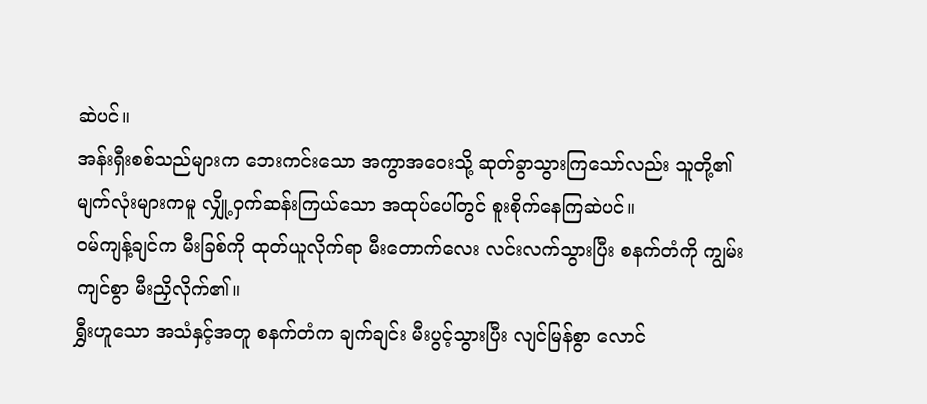ဆဲပင်။
အန်းရှီးစစ်သည်များက ဘေးကင်းသော အကွာအဝေးသို့ ဆုတ်ခွာသွားကြသော်လည်း သူတို့၏ မျက်လုံးများကမူ လျှို့ဝှက်ဆန်းကြယ်သော အထုပ်ပေါ်တွင် စူးစိုက်နေကြဆဲပင်။
ဝမ်ကျန့်ချင်က မီးခြစ်ကို ထုတ်ယူလိုက်ရာ မီးတောက်လေး လင်းလက်သွားပြီး စနက်တံကို ကျွမ်းကျင်စွာ မီးညှိလိုက်၏။
ရွှီးဟူသော အသံနှင့်အတူ စနက်တံက ချက်ချင်း မီးပွင့်သွားပြီး လျင်မြန်စွာ လောင်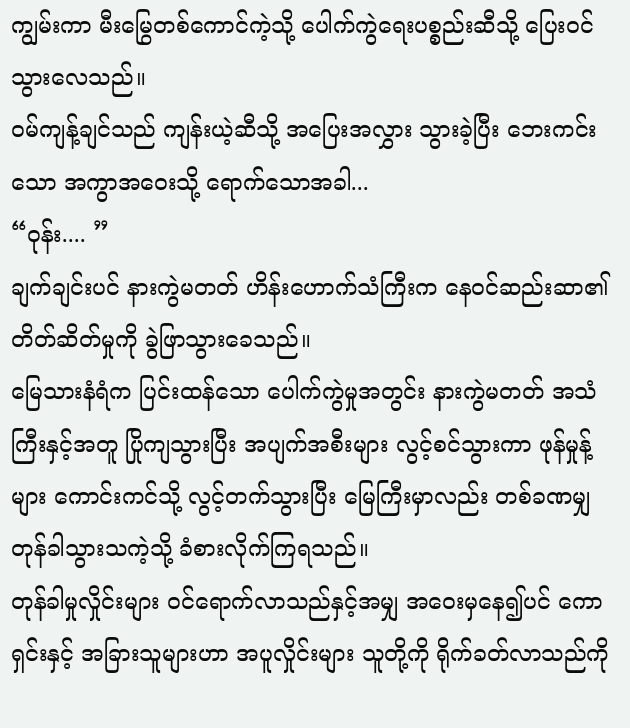ကျွမ်းကာ မီးမြွေတစ်ကောင်ကဲ့သို့ ပေါက်ကွဲရေးပစ္စည်းဆီသို့ ပြေးဝင်သွားလေသည်။
ဝမ်ကျန့်ချင်သည် ကျန်းယဲ့ဆီသို့ အပြေးအလွှား သွားခဲ့ပြီး ဘေးကင်းသော အကွာအဝေးသို့ ရောက်သောအခါ...
“ဝုန်း.... ”
ချက်ချင်းပင် နားကွဲမတတ် ဟိန်းဟောက်သံကြီးက နေဝင်ဆည်းဆာ၏ တိတ်ဆိတ်မှုကို ခွဲဖြာသွားခေသည်။
မြေသားနံရံက ပြင်းထန်သော ပေါက်ကွဲမှုအတွင်း နားကွဲမတတ် အသံကြီးနှင့်အတူ ပြိုကျသွားပြီး အပျက်အစီးများ လွင့်စင်သွားကာ ဖုန်မှုန့်များ ကောင်းကင်သို့ လွင့်တက်သွားပြီး မြေကြီးမှာလည်း တစ်ခဏမျှ တုန်ခါသွားသကဲ့သို့ ခံစားလိုက်ကြရသည်။
တုန်ခါမှုလှိုင်းများ ဝင်ရောက်လာသည်နှင့်အမျှ အဝေးမှနေ၍ပင် ကောရှင်းနှင့် အခြားသူများဟာ အပူလှိုင်းများ သူတို့ကို ရိုက်ခတ်လာသည်ကို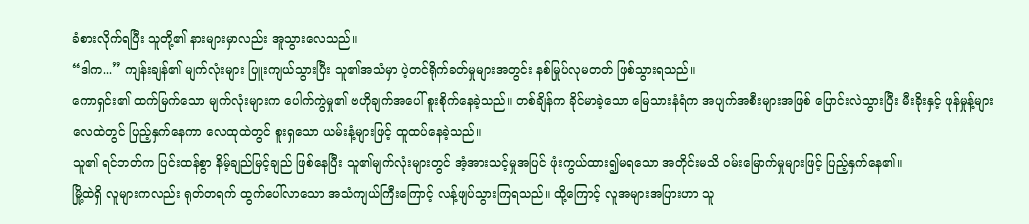ခံစားလိုက်ရပြီး သူတို့၏ နားများမှာလည်း အူသွားလေသည်။
“ဒါက...” ကျန်းချန်၏ မျက်လုံးများ ပြူးကျယ်သွားပြီး သူ၏အသံမှာ ပဲ့တင်ရိုက်ခတ်မှုများအတွင်း နစ်မြုပ်လုမတတ် ဖြစ်သွားရသည်။
ကောရှင်း၏ ထက်မြက်သော မျက်လုံးများက ပေါက်ကွဲမှု၏ ဗဟိုချက်အပေါ် စူးစိုက်နေခဲ့သည်။ တစ်ချိန်က ခိုင်မာခဲ့သော မြေသားနံရံက အပျက်အစီးများအဖြစ် ပြောင်းလဲသွားပြီး မီးခိုးနှင့် ဖုန်မှုန့်များ လေထဲတွင် ပြည့်နှက်နေကာ လေထုထဲတွင် စူးရှသော ယမ်းနံ့များဖြင့် ထူထပ်နေခဲ့သည်။
သူ၏ ရင်ဘတ်က ပြင်းထန်စွာ နိမ့်ချည်မြင့်ချည် ဖြစ်နေပြီး သူ၏မျက်လုံးများတွင် အံ့အားသင့်မှုအပြင် ဖုံးကွယ်ထား၍မရသော အတိုင်းမသိ ဝမ်းမြောက်မှုများဖြင့် ပြည့်နှက်နေ၏။
မြို့ထဲရှိ လူများကလည်း ရုတ်တရက် ထွက်ပေါ်လာသော အသံကျယ်ကြီးကြောင့် လန့်ဖျပ်သွားကြရသည်။ ထို့ကြောင့် လူအများအပြားဟာ သူ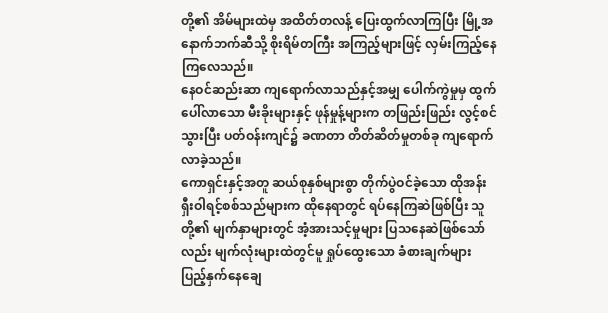တို့၏ အိမ်များထဲမှ အထိတ်တလန့် ပြေးထွက်လာကြပြီး မြို့အနောက်ဘက်ဆီသို့ စိုးရိမ်တကြီး အကြည့်များဖြင့် လှမ်းကြည့်နေကြလေသည်။
နေဝင်ဆည်းဆာ ကျရောက်လာသည်နှင့်အမျှ ပေါက်ကွဲမှုမှ ထွက်ပေါ်လာသော မီးခိုးများနှင့် ဖုန်မှုန့်များက တဖြည်းဖြည်း လွင့်စင်သွားပြီး ပတ်ဝန်းကျင်၌ ခဏတာ တိတ်ဆိတ်မှုတစ်ခု ကျရောက်လာခဲ့သည်။
ကောရှင်းနှင့်အတူ ဆယ်စုနှစ်များစွာ တိုက်ပွဲဝင်ခဲ့သော ထိုအန်းရှီးဝါရင့်စစ်သည်များက ထိုနေရာတွင် ရပ်နေကြဆဲဖြစ်ပြီး သူတို့၏ မျက်နှာများတွင် အံ့အားသင့်မှုများ ပြသနေဆဲဖြစ်သော်လည်း မျက်လုံးများထဲတွင်မူ ရှုပ်ထွေးသော ခံစားချက်များ ပြည့်နှက်နေချေ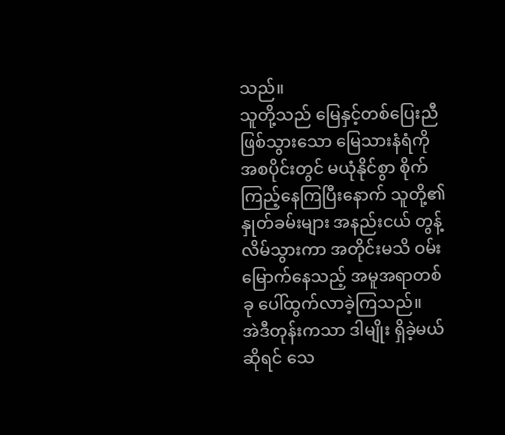သည်။
သူတို့သည် မြေနှင့်တစ်ပြေးညီ ဖြစ်သွားသော မြေသားနံရံကို အစပိုင်းတွင် မယုံနိုင်စွာ စိုက်ကြည့်နေကြပြီးနောက် သူတို့၏ နှုတ်ခမ်းများ အနည်းငယ် တွန့်လိမ်သွားကာ အတိုင်းမသိ ဝမ်းမြောက်နေသည့် အမူအရာတစ်ခု ပေါ်ထွက်လာခဲ့ကြသည်။
အဲဒီတုန်းကသာ ဒါမျိုး ရှိခဲ့မယ်ဆိုရင် သေ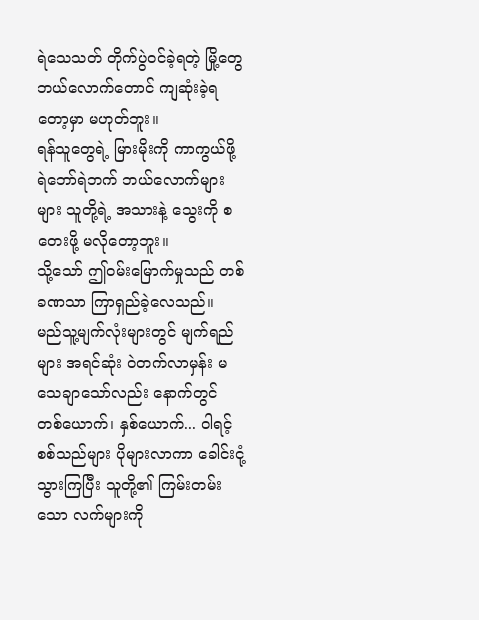ရဲသေသတ် တိုက်ပွဲဝင်ခဲ့ရတဲ့ မြို့တွေဘယ်လောက်တောင် ကျဆုံးခဲ့ရတော့မှာ မဟုတ်ဘူး။
ရန်သူတွေရဲ့ မြားမိုးကို ကာကွယ်ဖို့ ရဲဘော်ရဲဘက် ဘယ်လောက်များများ သူတို့ရဲ့ အသားနဲ့ သွေးကို စတေးဖို့ မလိုတော့ဘူး။
သို့သော် ဤဝမ်းမြောက်မှုသည် တစ်ခဏသာ ကြာရှည်ခဲ့လေသည်။
မည်သူ့မျက်လုံးများတွင် မျက်ရည်များ အရင်ဆုံး ဝဲတက်လာမှန်း မသေချာသော်လည်း နောက်တွင် တစ်ယောက်၊ နှစ်ယောက်... ဝါရင့်စစ်သည်များ ပိုများလာကာ ခေါင်းငုံ့သွားကြပြီး သူတို့၏ ကြမ်းတမ်းသော လက်များကို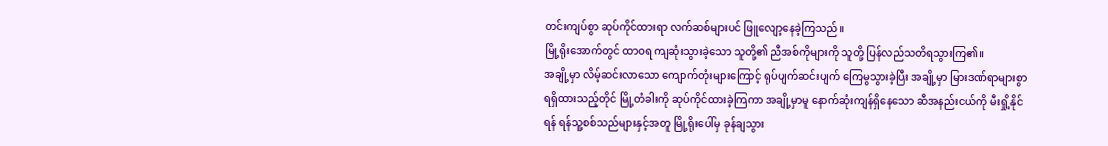တင်းကျပ်စွာ ဆုပ်ကိုင်ထားရာ လက်ဆစ်များပင် ဖြူလျော့နေခဲ့ကြသည်။
မြို့ရိုးအောက်တွင် ထာဝရ ကျဆုံးသွားခဲ့သော သူတို့၏ ညီအစ်ကိုများကို သူတို့ ပြန်လည်သတိရသွားကြ၏။
အချို့မှာ လိမ့်ဆင်းလာသော ကျောက်တုံးများကြောင့် ရုပ်ပျက်ဆင်းပျက် ကြေမွသွားခဲ့ပြီး အချို့မှာ မြားဒဏ်ရာများစွာ ရရှိထားသည့်တိုင် မြို့တံခါးကို ဆုပ်ကိုင်ထားခဲ့ကြကာ အချို့မှာမူ နောက်ဆုံးကျန်ရှိနေသော ဆီအနည်းငယ်ကို မီးရှို့နိုင်ရန် ရန်သူ့စစ်သည်များနှင့်အတူ မြို့ရိုးပေါ်မှ ခုန်ချသွား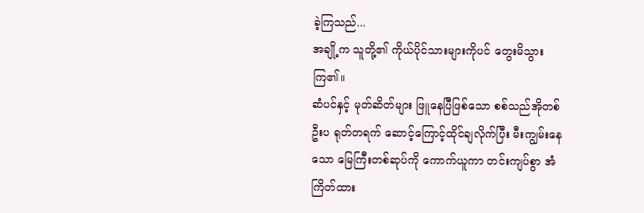ခဲ့ကြသည်...
အချို့က သူတို့၏ ကိုယ်ပိုင်သားများကိုပင် တွေးမိသွားကြ၏။
ဆံပင်နှင့် မုတ်ဆိတ်များ ဖြူနေပြီဖြစ်သော စစ်သည်အိုတစ်ဦးပ ရုတ်တရက် ဆောင့်ကြောင့်ထိုင်ချလိုက်ပြီး မီးကျွမ်းနေသော မြေကြီးတစ်ဆုပ်ကို ကောက်ယူကာ တင်းကျပ်စွာ အံကြိတ်ထား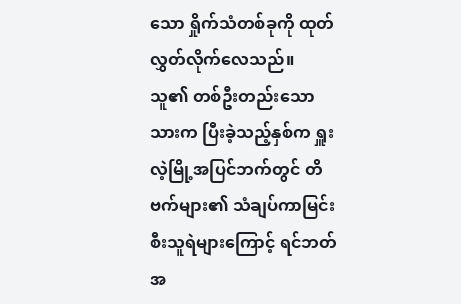သော ရှိုက်သံတစ်ခုကို ထုတ်လွှတ်လိုက်လေသည်။
သူ၏ တစ်ဦးတည်းသော သားက ပြီးခဲ့သည့်နှစ်က ရှူးလဲ့မြို့အပြင်ဘက်တွင် တိဗက်များ၏ သံချပ်ကာမြင်းစီးသူရဲများကြောင့် ရင်ဘတ်အ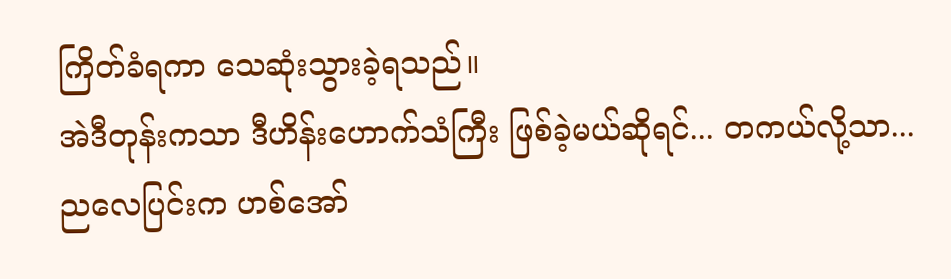ကြိတ်ခံရကာ သေဆုံးသွားခဲ့ရသည်။
အဲဒီတုန်းကသာ ဒီဟိန်းဟောက်သံကြီး ဖြစ်ခဲ့မယ်ဆိုရင်... တကယ်လို့သာ...
ညလေပြင်းက ဟစ်အော်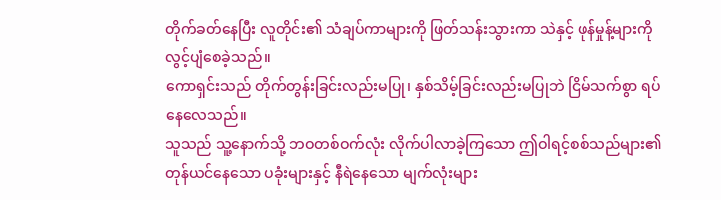တိုက်ခတ်နေပြီး လူတိုင်း၏ သံချပ်ကာများကို ဖြတ်သန်းသွားကာ သဲနှင့် ဖုန်မှုန့်များကို လွင့်ပျံစေခဲ့သည်။
ကောရှင်းသည် တိုက်တွန်းခြင်းလည်းမပြု၊ နှစ်သိမ့်ခြင်းလည်းမပြုဘဲ ငြိမ်သက်စွာ ရပ်နေလေသည်။
သူသည် သူ့နောက်သို့ ဘဝတစ်ဝက်လုံး လိုက်ပါလာခဲ့ကြသော ဤဝါရင့်စစ်သည်များ၏ တုန်ယင်နေသော ပခုံးများနှင့် နီရဲနေသော မျက်လုံးများ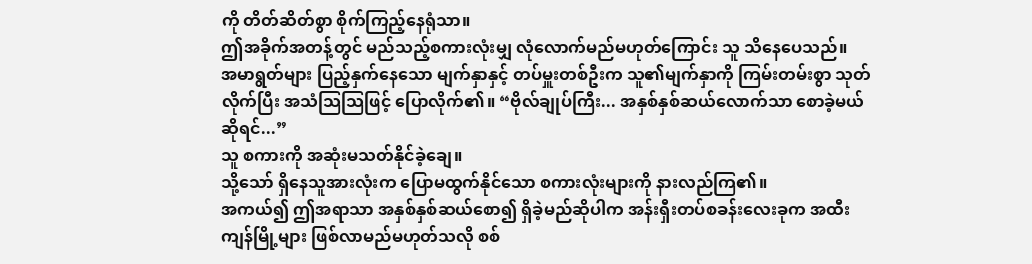ကို တိတ်ဆိတ်စွာ စိုက်ကြည့်နေရုံသာ။
ဤအခိုက်အတန့်တွင် မည်သည့်စကားလုံးမျှ လုံလောက်မည်မဟုတ်ကြောင်း သူ သိနေပေသည်။
အမာရွတ်များ ပြည့်နှက်နေသော မျက်နှာနှင့် တပ်မှူးတစ်ဦးက သူ၏မျက်နှာကို ကြမ်းတမ်းစွာ သုတ်လိုက်ပြီး အသံသြသြဖြင့် ပြောလိုက်၏။ “ဗိုလ်ချုပ်ကြီး... အနှစ်နှစ်ဆယ်လောက်သာ စောခဲ့မယ်ဆိုရင်...”
သူ စကားကို အဆုံးမသတ်နိုင်ခဲ့ချေ။
သို့သော် ရှိနေသူအားလုံးက ပြောမထွက်နိုင်သော စကားလုံးများကို နားလည်ကြ၏။
အကယ်၍ ဤအရာသာ အနှစ်နှစ်ဆယ်စော၍ ရှိခဲ့မည်ဆိုပါက အန်းရှီးတပ်စခန်းလေးခုက အထီးကျန်မြို့များ ဖြစ်လာမည်မဟုတ်သလို စစ်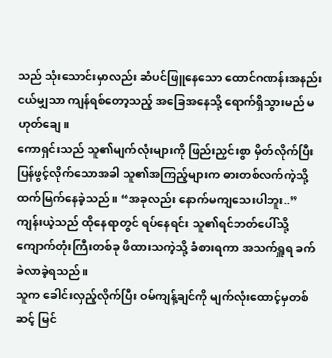သည် သုံးသောင်းမှာလည်း ဆံပင်ဖြူနေသော ထောင်ဂဏန်းအနည်းငယ်မျှသာ ကျန်ရစ်တော့သည့် အခြေအနေသို့ ရောက်ရှိသွားမည် မဟုတ်ချေ။
ကောရှင်းသည် သူ၏မျက်လုံးများကို ဖြည်းညှင်းစွာ မှိတ်လိုက်ပြီး ပြန်ဖွင့်လိုက်သောအခါ သူ၏အကြည့်များက ဓားတစ်လက်ကဲ့သို့ ထက်မြက်နေခဲ့သည်။ “အခုလည်း နောက်မကျသေးပါဘူး..”
ကျန်းယဲ့သည် ထိုနေရာတွင် ရပ်နေရင်း သူ၏ရင်ဘတ်ပေါ်သို့ ကျောက်တုံးကြီးတစ်ခု ဖိထားသကဲ့သို့ ခံစားရကာ အသက်ရှူရ ခက်ခဲလာခဲ့ရသည်။
သူက ခေါင်းလှည့်လိုက်ပြီး ဝမ်ကျန့်ချင်ကို မျက်လုံးထောင့်မှတစ်ဆင့် မြင်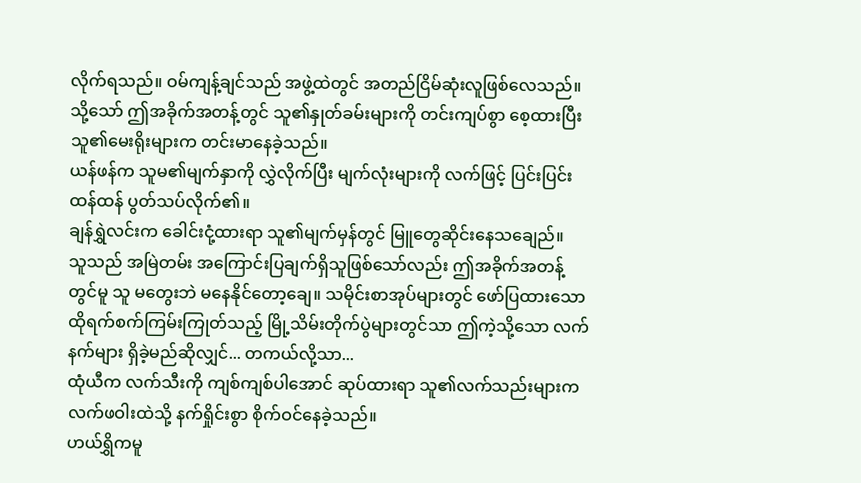လိုက်ရသည်။ ဝမ်ကျန့်ချင်သည် အဖွဲ့ထဲတွင် အတည်ငြိမ်ဆုံးလူဖြစ်လေသည်။ သို့သော် ဤအခိုက်အတန့်တွင် သူ၏နှုတ်ခမ်းများကို တင်းကျပ်စွာ စေ့ထားပြီး သူ၏မေးရိုးများက တင်းမာနေခဲ့သည်။
ယန်ဖန်က သူမ၏မျက်နှာကို လွှဲလိုက်ပြီး မျက်လုံးများကို လက်ဖြင့် ပြင်းပြင်းထန်ထန် ပွတ်သပ်လိုက်၏။
ချန်ရွှဲလင်းက ခေါင်းငုံ့ထားရာ သူ၏မျက်မှန်တွင် မြူတွေဆိုင်းနေသချေည်။
သူသည် အမြဲတမ်း အကြောင်းပြချက်ရှိသူဖြစ်သော်လည်း ဤအခိုက်အတန့်တွင်မူ သူ မတွေးဘဲ မနေနိုင်တော့ချေ။ သမိုင်းစာအုပ်များတွင် ဖော်ပြထားသော ထိုရက်စက်ကြမ်းကြုတ်သည့် မြို့သိမ်းတိုက်ပွဲများတွင်သာ ဤကဲ့သို့သော လက်နက်များ ရှိခဲ့မည်ဆိုလျှင်... တကယ်လို့သာ...
ထုံယီက လက်သီးကို ကျစ်ကျစ်ပါအောင် ဆုပ်ထားရာ သူ၏လက်သည်းများက လက်ဖဝါးထဲသို့ နက်ရှိုင်းစွာ စိုက်ဝင်နေခဲ့သည်။
ဟယ်ရွှိကမူ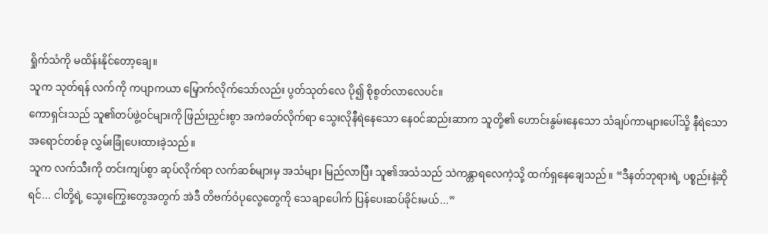ရှိုက်သံကို မထိန်းနိုင်တော့ချေ။
သူက သုတ်ရန် လက်ကို ကပျာကယာ မြှောက်လိုက်သော်လည်း ပွတ်သုတ်လေ ပို၍ စိုစွတ်လာလေပင်။
ကောရှင်းသည် သူ၏တပ်ဖွဲ့ဝင်များကို ဖြည်းညှင်းစွာ အကဲခတ်လိုက်ရာ သွေးလိုနီရဲနေသော နေဝင်ဆည်းဆာက သူတို့၏ ဟောင်းနွမ်းနေသော သံချပ်ကာများပေါ်သို့ နီရဲသော အရောင်တစ်ခု လွှမ်းခြုံပေးထားခဲ့သည်။
သူက လက်သီးကို တင်းကျပ်စွာ ဆုပ်လိုက်ရာ လက်ဆစ်များမှ အသံများ မြည်လာပြီး သူ၏အသံသည် သဲကန္တာရလေကဲ့သို့ ထက်ရှနေချေသည်။ “ဒီနတ်ဘုရားရဲ့ ပစ္စည်းနဲ့ဆိုရင်... ငါတို့ရဲ့ သွေးကြွေးတွေအတွက် အဲဒီ တိဗက်ဝံပုလွေတွေကို သေချာပေါက် ပြန်ပေးဆပ်ခိုင်းမယ်...”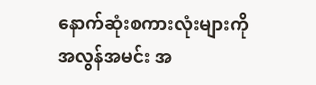နောက်ဆုံးစကားလုံးများကို အလွန်အမင်း အ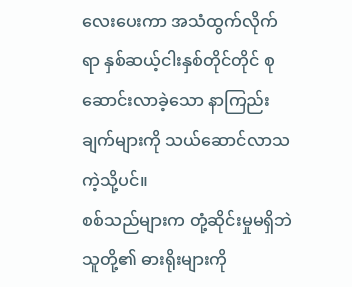လေးပေးကာ အသံထွက်လိုက်ရာ နှစ်ဆယ့်ငါးနှစ်တိုင်တိုင် စုဆောင်းလာခဲ့သော နာကြည်းချက်များကို သယ်ဆောင်လာသကဲ့သို့ပင်။
စစ်သည်များက တုံ့ဆိုင်းမှုမရှိဘဲ သူတို့၏ ဓားရိုးများကို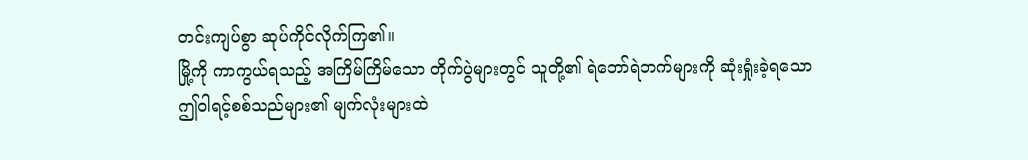တင်းကျပ်စွာ ဆုပ်ကိုင်လိုက်ကြ၏။
မြို့ကို ကာကွယ်ရသည့် အကြိမ်ကြိမ်သော တိုက်ပွဲများတွင် သူတို့၏ ရဲဘော်ရဲဘက်များကို ဆုံးရှုံးခဲ့ရသော ဤဝါရင့်စစ်သည်များ၏ မျက်လုံးများထဲ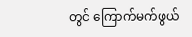တွင် ကြောက်မက်ဖွယ်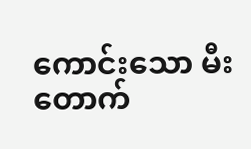ကောင်းသော မီးတောက်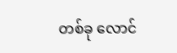တစ်ခု လောင်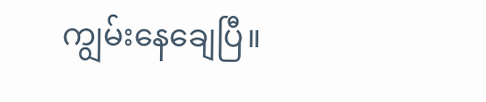ကျွမ်းနေချေပြီ။